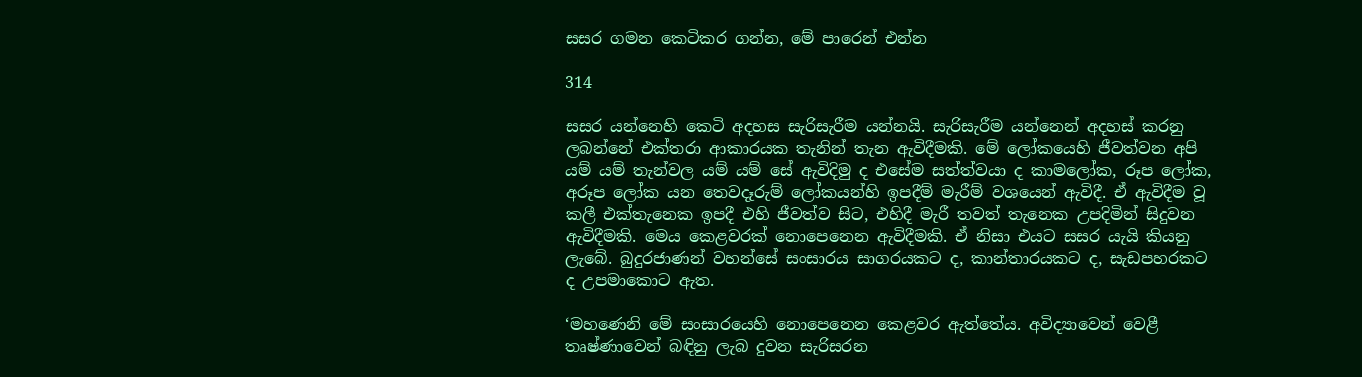සසර ගමන කෙටිකර ගන්න, මේ පාරෙන් එන්න

314

සසර යන්නෙහි කෙටි අදහස සැරිසැරීම යන්නයි. සැරිසැරීම යන්නෙන් අදහස් කරනු ලබන්නේ එක්තරා ආකාරයක තැනින් තැන ඇවිදීමකි. මේ ලෝකයෙහි ජීවත්වන අපි යම් යම් තැන්වල යම් යම් සේ ඇවිදිමු ද එසේම සත්ත්වයා ද කාමලෝක, රූප ලෝක, අරූප ලෝක යන තෙවදෑරුම් ලෝකයන්හි ඉපදීම් මැරීම් වශයෙන් ඇවිදී. ඒ ඇවිදීම වූ කලී එක්තැනෙක ඉපදී එහි ජීවත්ව සිට, එහිදී මැරී තවත් තැනෙක උපදිමින් සිදුවන ඇවිදීමකි. මෙය කෙළවරක් නොපෙනෙන ඇවිදීමකි. ඒ නිසා එයට සසර යැයි කියනු ලැබේ. බුදුරජාණන් වහන්සේ සංසාරය සාගරයකට ද, කාන්තාරයකට ද, සැඩපහරකට ද උපමාකොට ඇත.

‘මහණෙනි මේ සංසාරයෙහි නොපෙනෙන කෙළවර ඇත්තේය. අවිද්‍යාවෙන් වෙළී තෘෂ්ණාවෙන් බඳිනු ලැබ දුවන සැරිසරන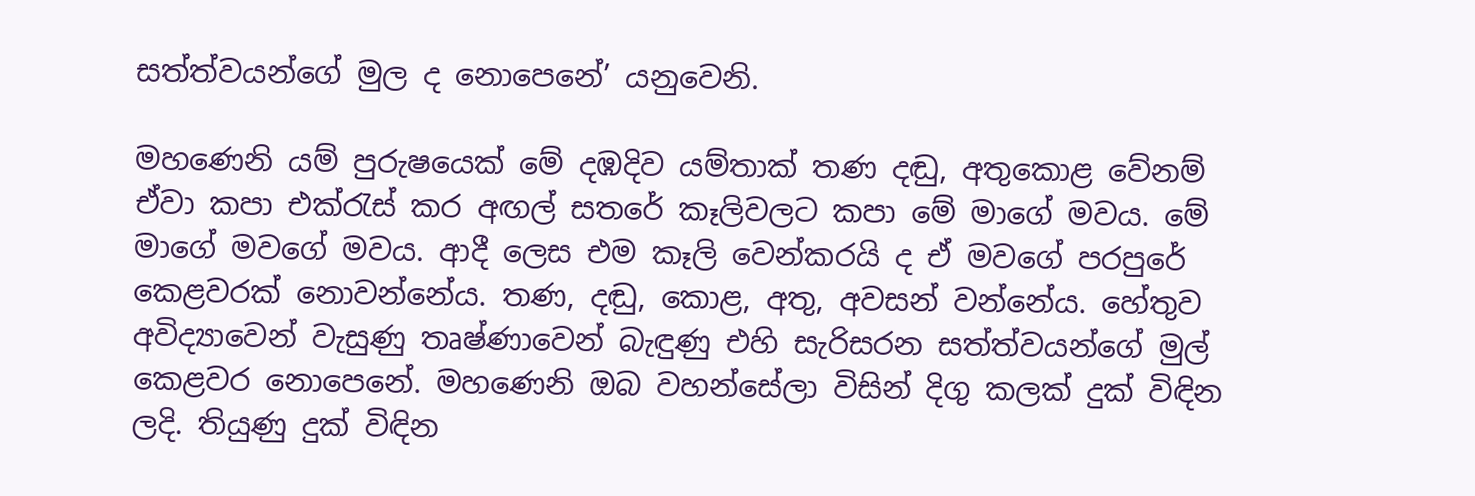සත්ත්වයන්ගේ මුල ද නොපෙනේ’ යනුවෙනි.

මහණෙනි යම් පුරුෂයෙක් මේ දඹදිව යම්තාක් තණ දඬු, අතුකොළ වේනම් ඒවා කපා එක්රැස් කර අඟල් සතරේ කෑලිවලට කපා මේ මාගේ මවය. මේ මාගේ මවගේ මවය. ආදී ලෙස එම කෑලි වෙන්කරයි ද ඒ මවගේ පරපුරේ කෙළවරක් නොවන්නේය. තණ, දඬු, කොළ, අතු, අවසන් වන්නේය. හේතුව අවිද්‍යාවෙන් වැසුණු තෘෂ්ණාවෙන් බැඳුණු එහි සැරිසරන සත්ත්වයන්ගේ මුල් කෙළවර නොපෙනේ. මහණෙනි ඔබ වහන්සේලා විසින් දිගු කලක් දුක් විඳින ලදි. තියුණු දුක් විඳින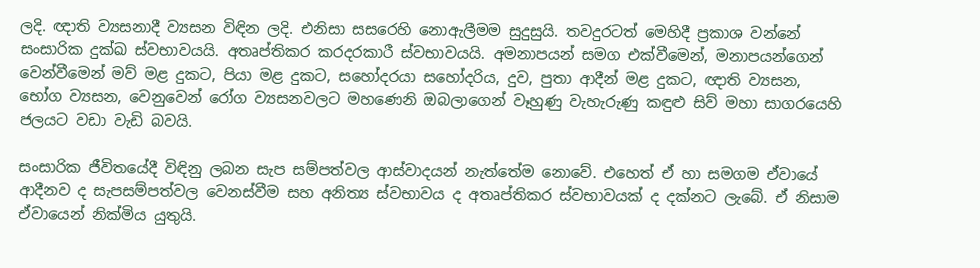ලදි. ඥාති ව්‍යසනාදී ව්‍යසන විඳින ලදි. එනිසා සසරෙහි නොඇලීමම සුදුසුයි. තවදුරටත් මෙහිදී ප්‍රකාශ වන්නේ සංසාරික දුක්ඛ ස්වභාවයයි. අතෘප්තිකර කරදරකාරී ස්වභාවයයි. අමනාපයන් සමග එක්වීමෙන්, මනාපයන්ගෙන් වෙන්වීමෙන් මව් මළ දුකට, පියා මළ දුකට, සහෝදරයා සහෝදරිය, දුව, පුතා ආදීන් මළ දුකට, ඥාති ව්‍යසන, භෝග ව්‍යසන, වෙනුවෙන් රෝග ව්‍යසනවලට මහණෙනි ඔබලාගෙන් වෑහුණු වැහැරුණු කඳුළු සිව් මහා සාගරයෙහි ජලයට වඩා වැඩි බවයි.

සංසාරික ජීවිතයේදී විඳිනු ලබන සැප සම්පත්වල ආස්වාදයන් නැත්තේම නොවේ. එහෙත් ඒ හා සමගම ඒවායේ ආදීනව ද සැපසම්පත්වල වෙනස්වීම සහ අනිත්‍ය ස්වභාවය ද අතෘප්තිකර ස්වභාවයක් ද දක්නට ලැබේ. ඒ නිසාම ඒවායෙන් නික්මිය යුතුයි.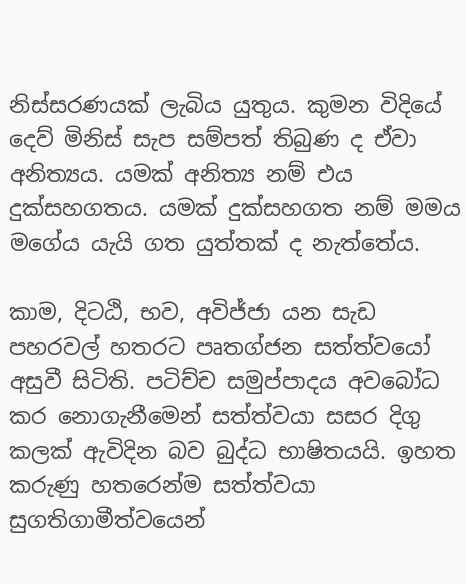නිස්සරණයක් ලැබිය යුතුය. කුමන විදියේ දෙව් මිනිස් සැප සම්පත් තිබුණ ද ඒවා අනිත්‍යය. යමක් අනිත්‍ය නම් එය දුක්සහගතය. යමක් දුක්සහගත නම් මමය මගේය යැයි ගත යුත්තක් ද නැත්තේය.

කාම, දිටඨි, භව, අවිජ්ජා යන සැඩ පහරවල් හතරට පෘතග්ජන සත්ත්වයෝ අසුවී සිටිති. පටිච්ච සමුප්පාදය අවබෝධ කර නොගැනීමෙන් සත්ත්වයා සසර දිගු කලක් ඇවිදින බව බුද්ධ භාෂිතයයි. ඉහත කරුණු හතරෙන්ම සත්ත්වයා සුගතිගාමීත්වයෙන්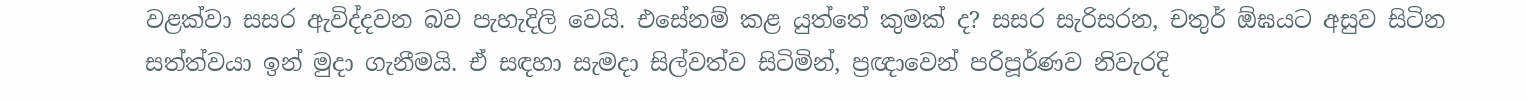වළක්වා සසර ඇවිද්දවන බව පැහැදිලි වෙයි. එසේනම් කළ යුත්තේ කුමක් ද? සසර සැරිසරන, චතුර් ඕඝයට අසුව සිටින සත්ත්වයා ඉන් මුදා ගැනීමයි. ඒ සඳහා සැමදා සිල්වත්ව සිටිමින්, ප්‍රඥාවෙන් පරිපූර්ණව නිවැරදි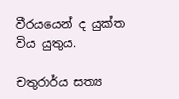වීරයයෙන් ද යුක්ත විය යුතුය.

චතුරාර්ය සත්‍ය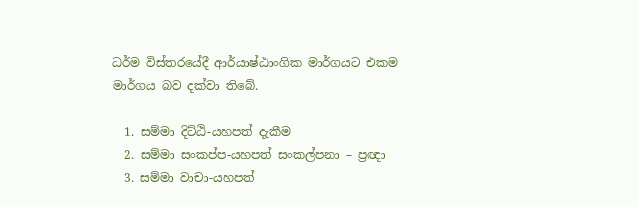ධර්ම විස්තරයේදී ආර්යාෂ්ඨාංගික මාර්ගයට එකම මාර්ගය බව දක්වා තිබේ.

  1. සම්මා දිට්ඨි-යහපත් දැකීම
  2. සම්මා සංකප්ප-යහපත් සංකල්පනා – ප්‍රඥා
  3. සම්මා වාචා-යහපත්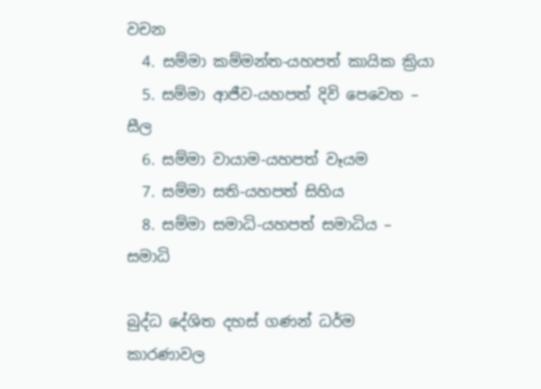වචන
  4. සම්මා කම්මන්ත-යහපත් කායික ක්‍රියා
  5. සම්මා ආජීව-යහපත් දිවි පෙවෙත – සීල
  6. සම්මා වායාම-යහපත් වෑයම
  7. සම්මා සති-යහපත් සිහිය
  8. සම්මා සමාධි-යහපත් සමාධිය – සමාධි

බුද්ධ දේශිත දහස් ගණන් ධර්ම කාරණාවල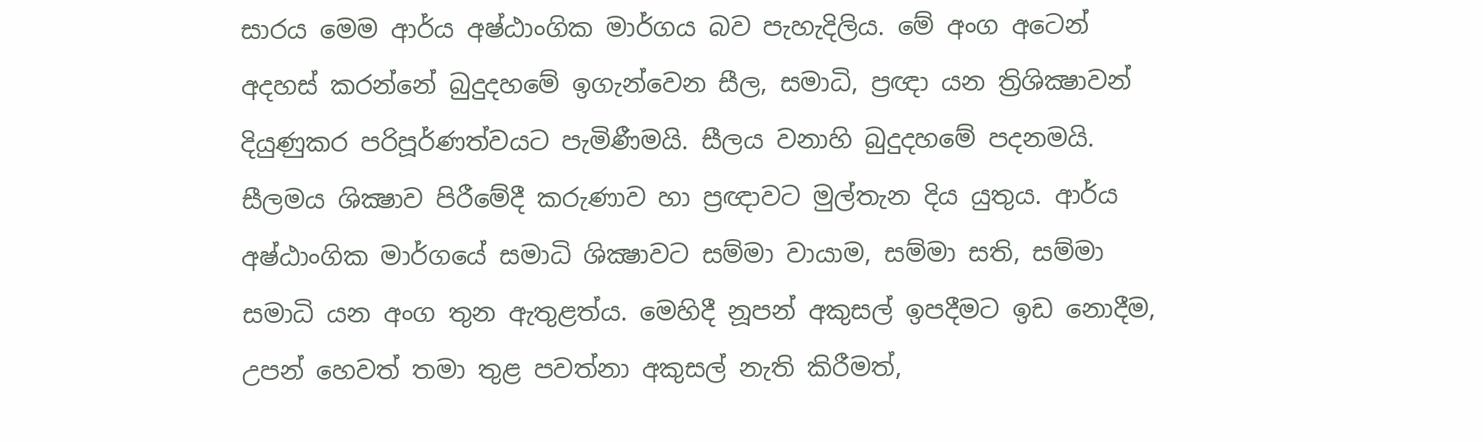සාරය මෙම ආර්ය අෂ්ඨාංගික මාර්ගය බව පැහැදිලිය. මේ අංග අටෙන් අදහස් කරන්නේ බුදුදහමේ ඉගැන්වෙන සීල, සමාධි, ප්‍රඥා යන ත්‍රිශික්‍ෂාවන් දියුණුකර පරිපූර්ණත්වයට පැමිණීමයි. සීලය වනාහි බුදුදහමේ පදනමයි. සීලමය ශික්‍ෂාව පිරීමේදී කරුණාව හා ප්‍රඥාවට මුල්තැන දිය යුතුය. ආර්ය අෂ්ඨාංගික මාර්ගයේ සමාධි ශික්‍ෂාවට සම්මා වායාම, සම්මා සති, සම්මා සමාධි යන අංග තුන ඇතුළත්ය. මෙහිදී නූපන් අකුසල් ඉපදීමට ඉඩ නොදීම, උපන් හෙවත් තමා තුළ පවත්නා අකුසල් නැති කිරීමත්,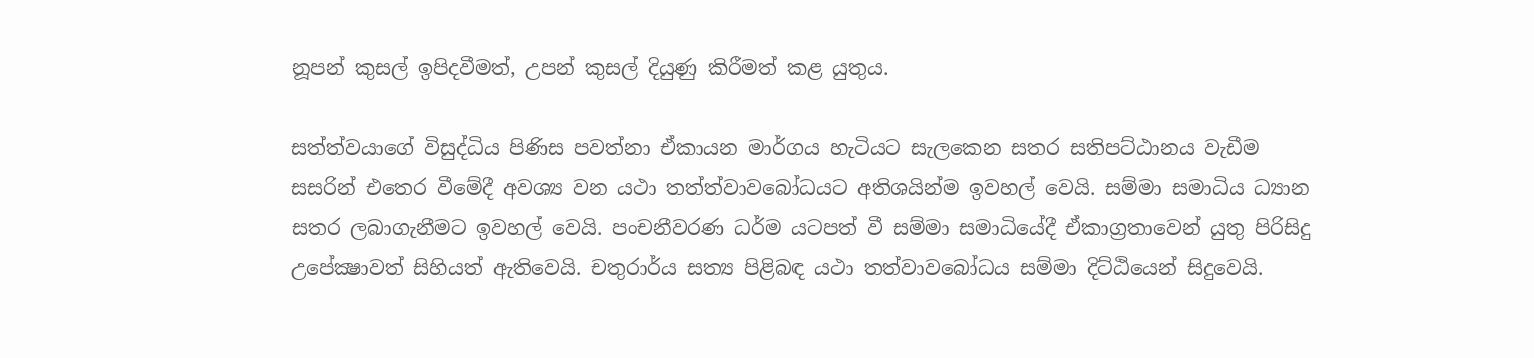නූපන් කුසල් ඉපිදවීමත්, උපන් කුසල් දියුණු කිරීමත් කළ යුතුය.

සත්ත්වයාගේ විසුද්ධිය පිණිස පවත්නා ඒකායන මාර්ගය හැටියට සැලකෙන සතර සතිපට්ඨානය වැඩීම සසරින් එතෙර වීමේදී අවශ්‍ය වන යථා තත්ත්වාවබෝධයට අතිශයින්ම ඉවහල් වෙයි. සම්මා සමාධිය ධ්‍යාන සතර ලබාගැනීමට ඉවහල් වෙයි. පංචනීවරණ ධර්ම යටපත් වී සම්මා සමාධියේදී ඒකාග්‍රතාවෙන් යුතු පිරිසිදු උපේක්‍ෂාවත් සිහියත් ඇතිවෙයි. චතුරාර්ය සත්‍ය පිළිබඳ යථා තත්වාවබෝධය සම්මා දිට්ඨියෙන් සිදුවෙයි.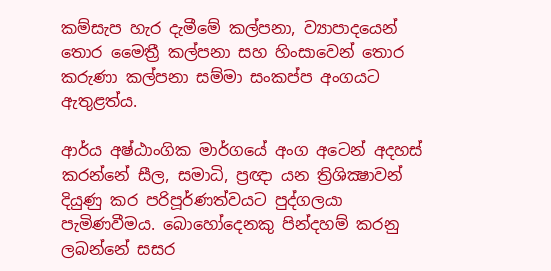කම්සැප හැර දැමීමේ කල්පනා, ව්‍යාපාදයෙන් තොර මෛත්‍රී කල්පනා සහ හිංසාවෙන් තොර කරුණා කල්පනා සම්මා සංකප්ප අංගයට ඇතුළත්ය.

ආර්ය අෂ්ඨාංගික මාර්ගයේ අංග අටෙන් අදහස් කරන්නේ සීල, සමාධි, ප්‍රඥා යන ත්‍රිශික්‍ෂාවන් දියුණු කර පරිපූර්ණත්වයට පුද්ගලයා පැමිණවීමය. බොහෝදෙනකු පින්දහම් කරනු ලබන්නේ සසර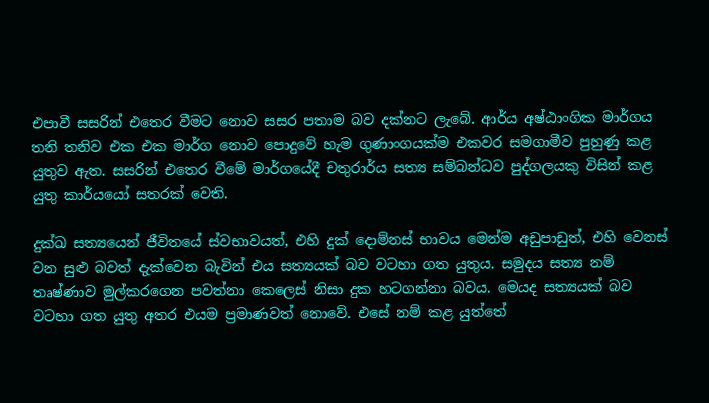එපාවී සසරින් එතෙර වීමට නොව සසර පතාම බව දක්නට ලැබේ. ආර්ය අෂ්ඨාංගික මාර්ගය තනි තනිව එක එක මාර්ග නොව පොදුවේ හැම ගුණාංගයක්ම එකවර සමගාමීව පුහුණු කළ යුතුව ඇත. සසරින් එතෙර වීමේ මාර්ගයේදී චතුරාර්ය සත්‍ය සම්බන්ධව පුද්ගලයකු විසින් කළ යුතු කාර්යයෝ සතරක් වෙති.

දුක්ඛ සත්‍යයෙන් ජීවිතයේ ස්වභාවයත්, එහි දුක් දොම්නස් භාවය මෙන්ම අඩුපාඩුත්, එහි වෙනස් වන සුළු බවත් දැක්වෙන බැවින් එය සත්‍යයක් බව වටහා ගත යුතුය. සමුදය සත්‍ය නම් තෘෂ්ණාව මුල්කරගෙන පවත්නා කෙලෙස් නිසා දුක හටගන්නා බවය. මෙයද සත්‍යයක් බව වටහා ගත යුතු අතර එයම ප්‍රමාණවත් නොවේ. එසේ නම් කළ යුත්තේ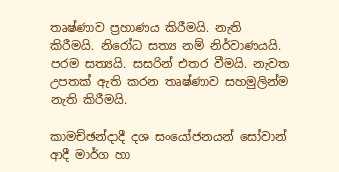තෘෂ්ණාව ප්‍රහාණය කිරීමයි. නැති කිරීමයි. නිරෝධ සත්‍ය නම් නිර්වාණයයි. පරම සත්‍යයි. සසරින් එතර වීමයි. නැවත උපතක් ඇති කරන තෘෂ්ණාව සහමුලින්ම නැති කිරීමයි.

කාමච්ඡන්දාදී දශ සංයෝජනයන් සෝවාන් ආදී මාර්ග හා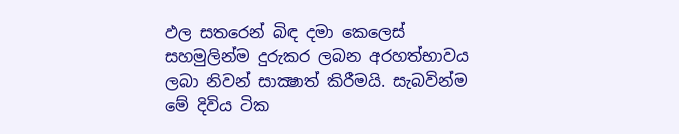ඵල සතරෙන් බිඳ දමා කෙලෙස් සහමුලින්ම දුරුකර ලබන අරහත්භාවය ලබා නිවන් සාක්‍ෂාත් කිරීමයි. සැබවින්ම මේ දිවිය ටික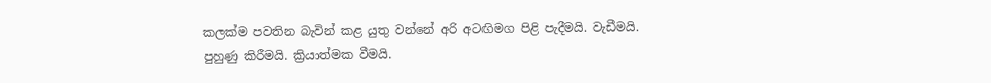කලක්ම පවතින බැවින් කළ යුතු වන්නේ අරි අටඟිමග පිළි පැදීමයි. වැඩීමයි. පුහුණු කිරීමයි. ක්‍රියාත්මක වීමයි.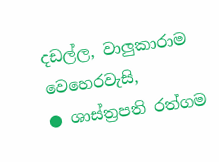දඩල්ල, වාලුකාරාම වෙහෙරවැසි,
● ශාස්ත්‍රපති රත්ගම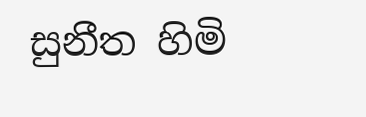සුනීත හිමි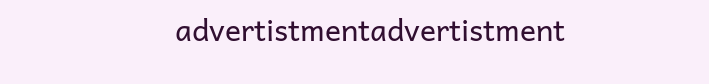advertistmentadvertistment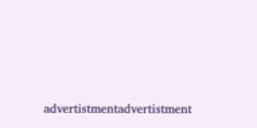advertistmentadvertistment